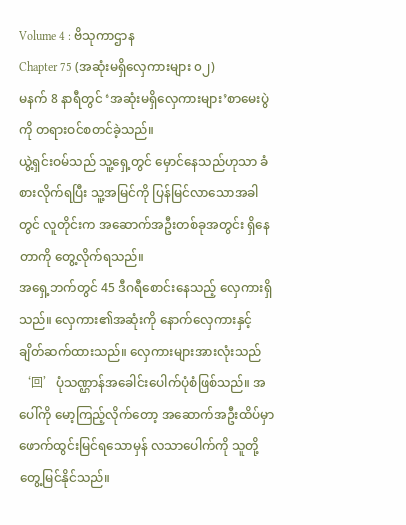Volume 4 : ဗိသုကာဌာန
Chapter 75 (အဆုံးမရှိလှေကားများ ၀၂)
မနက် 8 နာရီတွင် ‘အဆုံးမရှိလှေကားများ’စာမေးပွဲကို တရားဝင်စတင်ခဲ့သည်။
ယွဲ့ရှင်းဝမ်သည် သူ့ရှေ့တွင် မှောင်နေသည်ဟုသာ ခံစားလိုက်ရပြီး သူ့အမြင်ကို ပြန်မြင်လာသောအခါတွင် လူတိုင်းက အဆောက်အဦးတစ်ခုအတွင်း ရှိနေတာကို တွေ့လိုက်ရသည်။
အရှေ့ဘက်တွင် 45 ဒီဂရီစောင်းနေသည့် လှေကားရှိသည်။ လှေကား၏အဆုံးကို နောက်လှေကားနှင့် ချိတ်ဆက်ထားသည်။ လှေကားများအားလုံးသည် ‘回’ပုံသဏ္ဌာန်အခေါင်းပေါက်ပုံစံဖြစ်သည်။ အပေါ်ကို မော့ကြည့်လိုက်တော့ အဆောက်အဦးထိပ်မှာ ဖောက်ထွင်းမြင်ရသောမှန် လသာပေါက်ကို သူတို့တွေ့မြင်နိုင်သည်။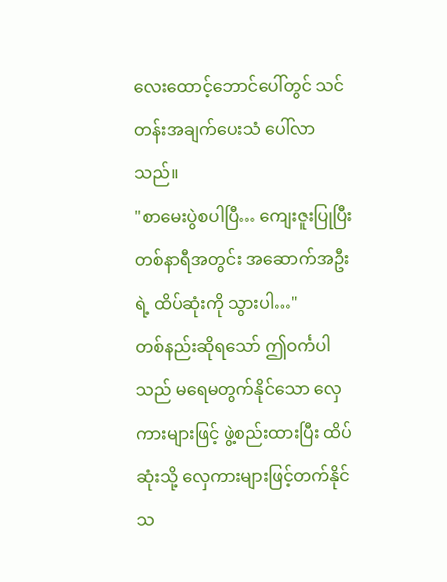လေးထောင့်ဘောင်ပေါ်တွင် သင်တန်းအချက်ပေးသံ ပေါ်လာသည်။
"စာမေးပွဲစပါပြီ… ကျေးဇူးပြုပြီး တစ်နာရီအတွင်း အဆောက်အဦးရဲ့ ထိပ်ဆုံးကို သွားပါ…"
တစ်နည်းဆိုရသော် ဤဝင်္ကပါသည် မရေမတွက်နိုင်သော လှေကားများဖြင့် ဖွဲ့စည်းထားပြီး ထိပ်ဆုံးသို့ လှေကားများဖြင့်တက်နိုင်သ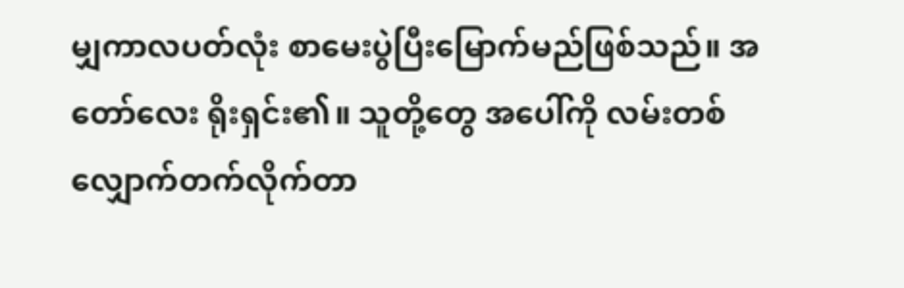မျှကာလပတ်လုံး စာမေးပွဲပြီးမြောက်မည်ဖြစ်သည်။ အတော်လေး ရိုးရှင်း၏။ သူတို့တွေ အပေါ်ကို လမ်းတစ်လျှောက်တက်လိုက်တာ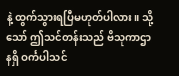နဲ့ ထွက်သွားရပြီမဟုတ်ပါလား။ သို့သော် ဤသင်တန်းသည် ဗိသုကာဌာနရှိ ဝင်္ကပါသင်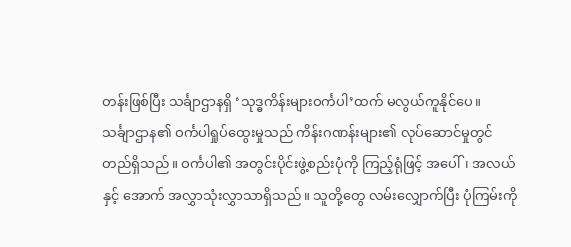တန်းဖြစ်ပြီး သင်္ချာဌာနရှိ ‘သုဒ္ဓကိန်းများဝင်္ကပါ’ထက် မလွယ်ကူနိုင်ပေ။
သင်္ချာဌာန၏ ဝင်္ကပါရှုပ်ထွေးမှုသည် ကိန်းဂဏန်းများ၏ လုပ်ဆောင်မှုတွင် တည်ရှိသည်။ ဝင်္ကပါ၏ အတွင်းပိုင်းဖွဲ့စည်းပုံကို ကြည့်ရုံဖြင့် အပေါ်၊ အလယ်နှင့် အောက် အလွှာသုံးလွှာသာရှိသည်။ သူတို့တွေ လမ်းလျှောက်ပြီး ပုံကြမ်းကို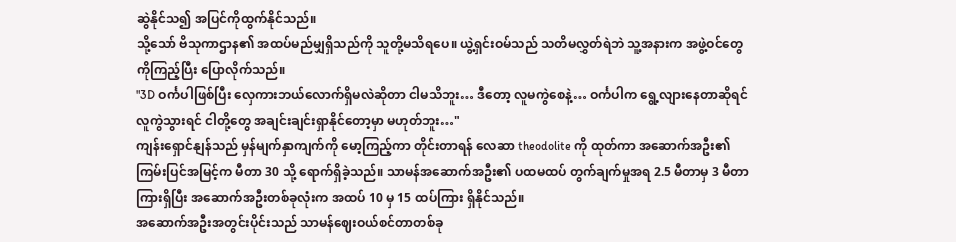ဆွဲနိုင်သ၍ အပြင်ကိုထွက်နိုင်သည်။
သို့သော် ဗိသုကာဌာန၏ အထပ်မည်မျှရှိသည်ကို သူတို့မသိရပေ။ ယွဲ့ရှင်းဝမ်သည် သတိမလွှတ်ရဲဘဲ သူ့အနားက အဖွဲ့ဝင်တွေကိုကြည့်ပြီး ပြောလိုက်သည်။
"3D ဝင်္ကပါဖြစ်ပြီး လှေကားဘယ်လောက်ရှိမလဲဆိုတာ ငါမသိဘူး… ဒီတော့ လူမကွဲစေနဲ့… ဝင်္ကပါက ရွေ့လျားနေတာဆိုရင် လူကွဲသွားရင် ငါတို့တွေ အချင်းချင်းရှာနိုင်တော့မှာ မဟုတ်ဘူး…"
ကျန်းရှောင်နျန်သည် မှန်မျက်နှာကျက်ကို မော့ကြည့်ကာ တိုင်းတာရန် လေဆာ theodolite ကို ထုတ်ကာ အဆောက်အဦး၏ကြမ်းပြင်အမြင့်က မီတာ 30 သို့ ရောက်ရှိခဲ့သည်။ သာမန်အဆောက်အဦး၏ ပထမထပ် တွက်ချက်မှုအရ 2.5 မီတာမှ 3 မီတာ ကြားရှိပြီး အဆောက်အဦးတစ်ခုလုံးက အထပ် 10 မှ 15 ထပ်ကြား ရှိနိုင်သည်။
အဆောက်အဦးအတွင်းပိုင်းသည် သာမန်ဈေးဝယ်စင်တာတစ်ခု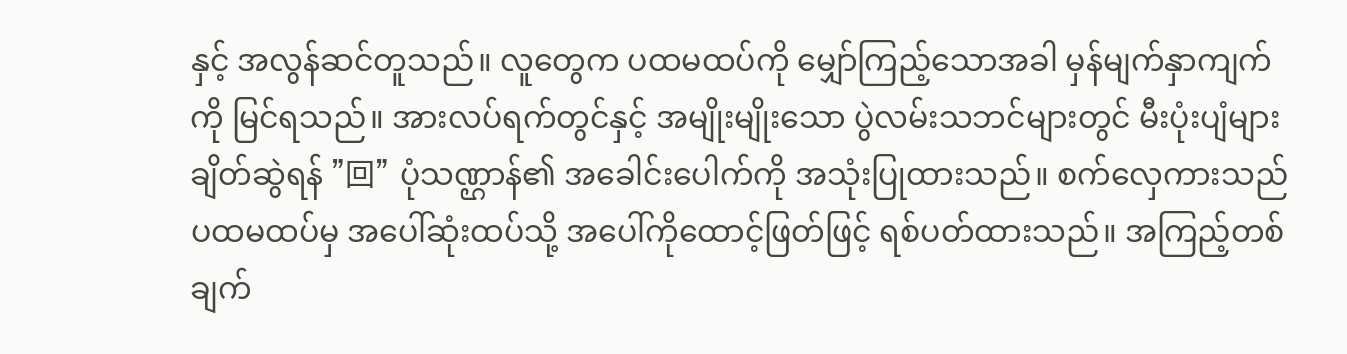နှင့် အလွန်ဆင်တူသည်။ လူတွေက ပထမထပ်ကို မျှော်ကြည့်သောအခါ မှန်မျက်နှာကျက်ကို မြင်ရသည်။ အားလပ်ရက်တွင်နှင့် အမျိုးမျိုးသော ပွဲလမ်းသဘင်များတွင် မီးပုံးပျံများချိတ်ဆွဲရန် "回" ပုံသဏ္ဌာန်၏ အခေါင်းပေါက်ကို အသုံးပြုထားသည်။ စက်လှေကားသည် ပထမထပ်မှ အပေါ်ဆုံးထပ်သို့ အပေါ်ကိုထောင့်ဖြတ်ဖြင့် ရစ်ပတ်ထားသည်။ အကြည့်တစ်ချက်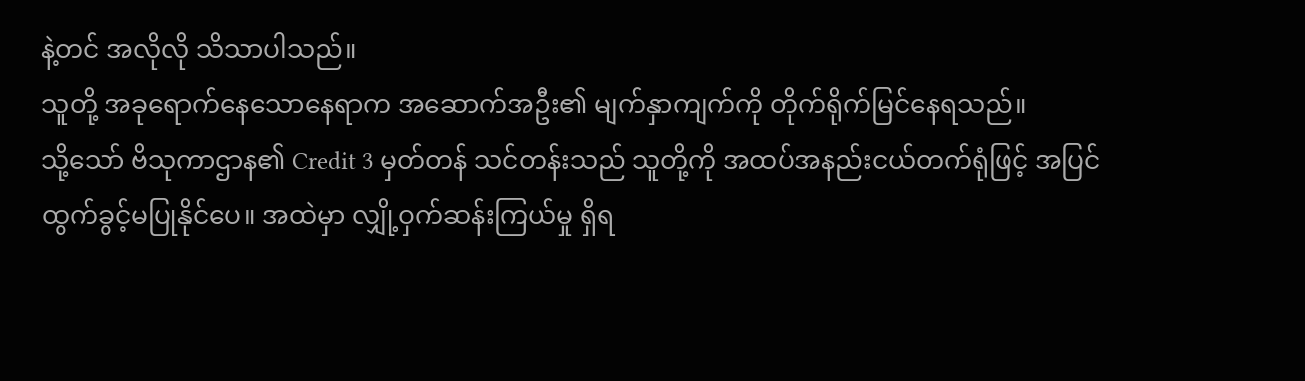နဲ့တင် အလိုလို သိသာပါသည်။
သူတို့ အခုရောက်နေသောနေရာက အဆောက်အဦး၏ မျက်နှာကျက်ကို တိုက်ရိုက်မြင်နေရသည်။
သို့သော် ဗိသုကာဌာန၏ Credit 3 မှတ်တန် သင်တန်းသည် သူတို့ကို အထပ်အနည်းငယ်တက်ရုံဖြင့် အပြင်ထွက်ခွင့်မပြုနိုင်ပေ။ အထဲမှာ လျှို့ဝှက်ဆန်းကြယ်မှု ရှိရ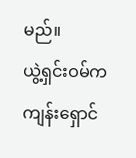မည်။
ယွဲ့ရှင်းဝမ်က ကျန်းရှောင်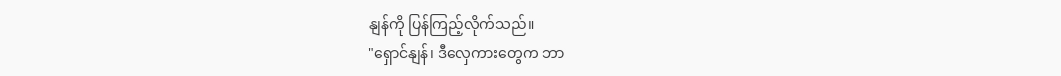နျန်ကို ပြန်ကြည့်လိုက်သည်။
"ရှောင်နျန်၊ ဒီလှေကားတွေက ဘာ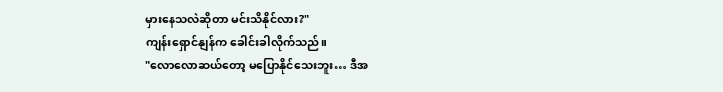မှားနေသလဲဆိုတာ မင်းသိနိုင်လား?"
ကျန်းရှောင်နျန်က ခေါင်းခါလိုက်သည်။
"လောလောဆယ်တော့ မပြောနိုင်သေးဘူး… ဒီအ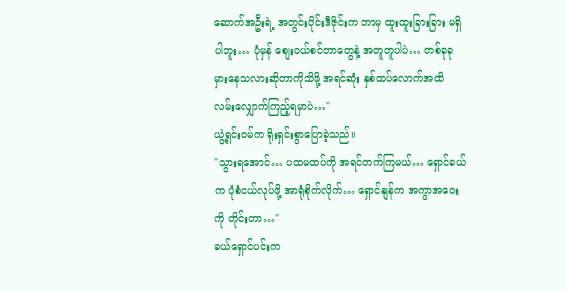ဆောက်အဦးရဲ့ အတွင်းပိုင်းဒီဇိုင်းက ဘာမှ ထူးထူးခြားခြား မရှိပါဘူး… ပုံမှန် စျေးဝယ်စင်တာတွေနဲ့ အတူတူပါပဲ… တစ်ခုခု မှားနေသလားဆိုတာကိုသိဖို့ အရင်ဆုံး နှစ်ထပ်လောက်အထိ လမ်းလျှောက်ကြည့်ရမှာပဲ…"
ယွဲ့ရှင်းဝမ်က ရိုးရှင်းစွာပြောခဲ့သည်။
"သွားရအောင်… ပထမထပ်ကို အရင်တက်ကြမယ်… ရှောင်ခယ်က ပုံစံငယ်လုပ်ဖို့ အာရုံစိုက်လိုက်… ရှောင်နျန်က အကွာအဝေးကို တိုင်းတာ…"
ခယ်ရှောင်ပင်းက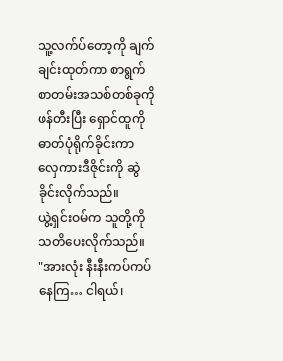သူ့လက်ပ်တော့ကို ချက်ချင်းထုတ်ကာ စာရွက်စာတမ်းအသစ်တစ်ခုကို ဖန်တီးပြီး ရှောင်ထူကို ဓာတ်ပုံရိုက်ခိုင်းကာ လှေကားဒီဇိုင်းကို ဆွဲခိုင်းလိုက်သည်။
ယွဲ့ရှင်းဝမ်က သူတို့ကို သတိပေးလိုက်သည်။
"အားလုံး နီးနီးကပ်ကပ်နေကြ… ငါရယ်၊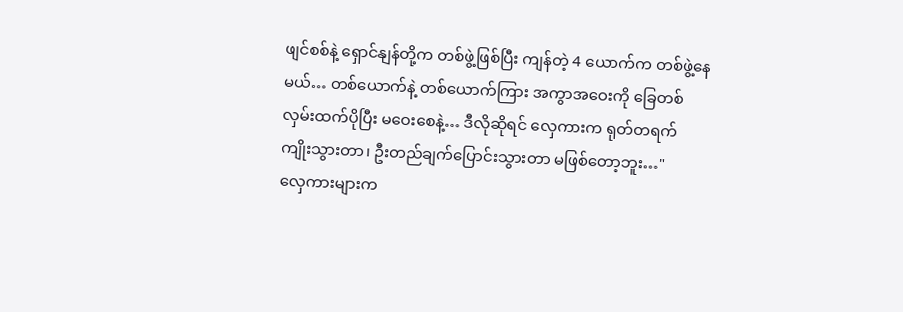ဖျင်စစ်နဲ့ ရှောင်နျန်တို့က တစ်ဖွဲ့ဖြစ်ပြီး ကျန်တဲ့ 4 ယောက်က တစ်ဖွဲ့နေမယ်… တစ်ယောက်နဲ့ တစ်ယောက်ကြား အကွာအဝေးကို ခြေတစ်လှမ်းထက်ပိုပြီး မဝေးစေနဲ့… ဒီလိုဆိုရင် လှေကားက ရုတ်တရက် ကျိုးသွားတာ၊ ဦးတည်ချက်ပြောင်းသွားတာ မဖြစ်တော့ဘူး…"
လှေကားများက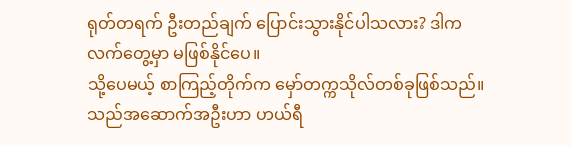ရုတ်တရက် ဦးတည်ချက် ပြောင်းသွားနိုင်ပါသလား? ဒါက လက်တွေ့မှာ မဖြစ်နိုင်ပေ။
သို့ပေမယ့် စာကြည့်တိုက်က မှော်တက္ကသိုလ်တစ်ခုဖြစ်သည်။ သည်အဆောက်အဦးဟာ ဟယ်ရီ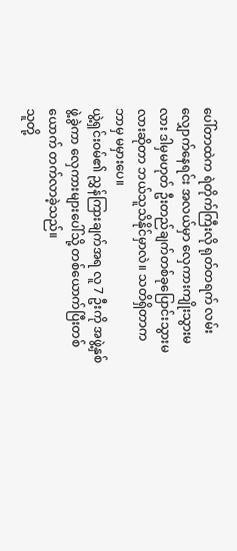ပေါ်တာထဲက ရဲတိုက်ကြီးလို ရုတ်တရက် လမ်းလျှောက်နေရင်း အလယ်မှာ လှေကားကျိုးသွားမလား ဒါမှမဟုတ် ဦးတည်ချက်တစ်ခုပြောင်းသွားမလားဆိုတာ ဘယ်သူသိနိုင်မှာလဲ။ သတိရှိတာက ဘာမှ မမှားပေ။
ယွဲ့ရှင်းဝမ်၏ ညွှန်ကြားချက်အရ လူ 7 ဦးကို အဖွဲ့နှစ်ဖွဲ့ခွဲကာ လှေကားများပေါ်သို့ တစ်ယောက်ပြီးတစ်ယောက် တက်လာခဲ့သည်။
သူတို့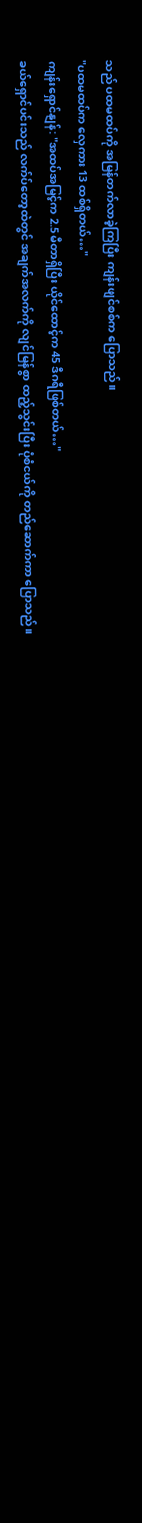သည် ပထမထပ်ကို အမြန်တက်လာခဲ့ကြပြီး ကျန်းဖျင်စစ်က ပြောသည်။
"ပထမထပ်က လှေကား 13 ထစ်ရှိတယ်…"
ကျန်းရှောင်နျန်: "အထပ်အမြင့်က 2.5 မီတာရှိပြီး ယိုင်ထောင့်က 45 ဒီဂရီဖြစ်တယ်…"
ခယ်ရှောင်ပင်းသည် လက်ပ်တော့ထဲတွင် အချက်အလက်ကို လျင်မြန်စွာ ထည့်သွင်းပြီး ပုံစံငယ်ကို တည်ဆောက်ကာ ပြောသည်။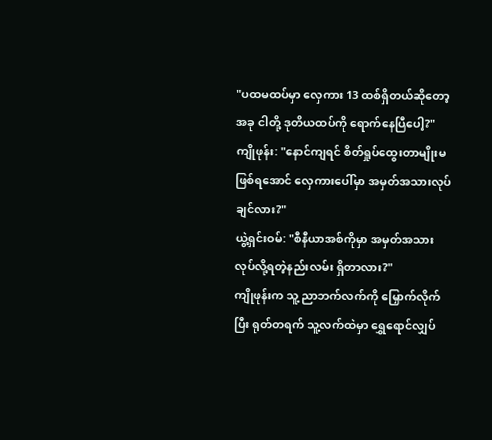"ပထမထပ်မှာ လှေကား 13 ထစ်ရှိတယ်ဆိုတော့ အခု ငါတို့ ဒုတိယထပ်ကို ရောက်နေပြီပေါ့?"
ကျိုဖုန်း: "နောင်ကျရင် စိတ်ရှုပ်ထွေးတာမျိုးမဖြစ်ရအောင် လှေကားပေါ်မှာ အမှတ်အသားလုပ်ချင်လား?"
ယွဲ့ရှင်းဝမ်: "စီနီယာအစ်ကိုမှာ အမှတ်အသားလုပ်လို့ရတဲ့နည်းလမ်း ရှိတာလား?"
ကျိုဖုန်းက သူ့ညာဘက်လက်ကို မြှောက်လိုက်ပြီး ရုတ်တရက် သူ့လက်ထဲမှာ ရွှေရောင်လျှပ်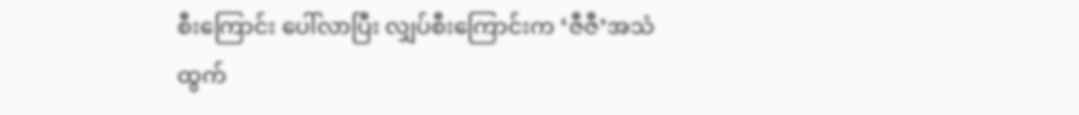စီးကြောင်း ပေါ်လာပြီး လျှပ်စီးကြောင်းက ‘ဇီဇီ’အသံထွက်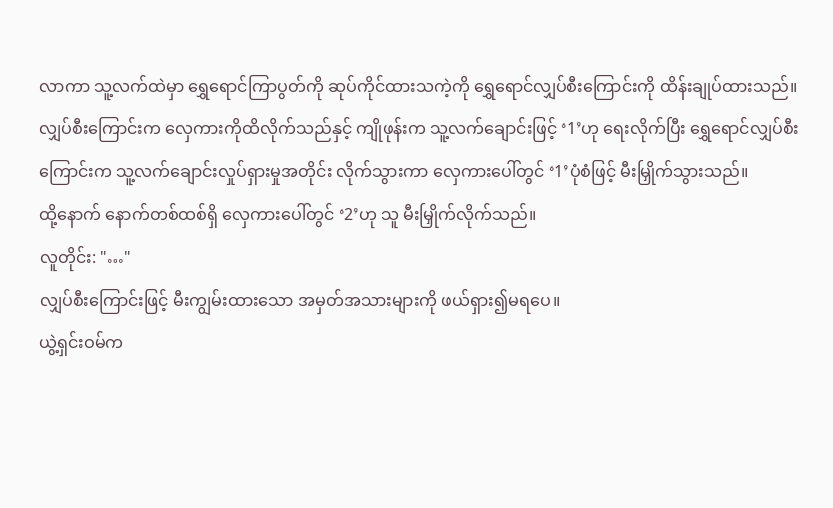လာကာ သူ့လက်ထဲမှာ ရွှေရောင်ကြာပွတ်ကို ဆုပ်ကိုင်ထားသကဲ့ကို ရွှေရောင်လျှပ်စီးကြောင်းကို ထိန်းချုပ်ထားသည်။ လျှပ်စီးကြောင်းက လှေကားကိုထိလိုက်သည်နှင့် ကျိုဖုန်းက သူ့လက်ချောင်းဖြင့် ‘1’ဟု ရေးလိုက်ပြီး ရွှေရောင်လျှပ်စီးကြောင်းက သူ့လက်ချောင်းလှုပ်ရှားမှုအတိုင်း လိုက်သွားကာ လှေကားပေါ်တွင် ‘1’ပုံစံဖြင့် မီးမြှိုက်သွားသည်။
ထို့နောက် နောက်တစ်ထစ်ရှိ လှေကားပေါ်တွင် ‘2’ဟု သူ မီးမြှိုက်လိုက်သည်။
လူတိုင်း: "…"
လျှပ်စီးကြောင်းဖြင့် မီးကျွမ်းထားသော အမှတ်အသားများကို ဖယ်ရှား၍မရပေ။
ယွဲ့ရှင်းဝမ်က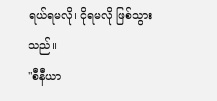ရယ်ရမလို၊ ငိုရမလို ဖြစ်သွားသည်။
"စီနီယာ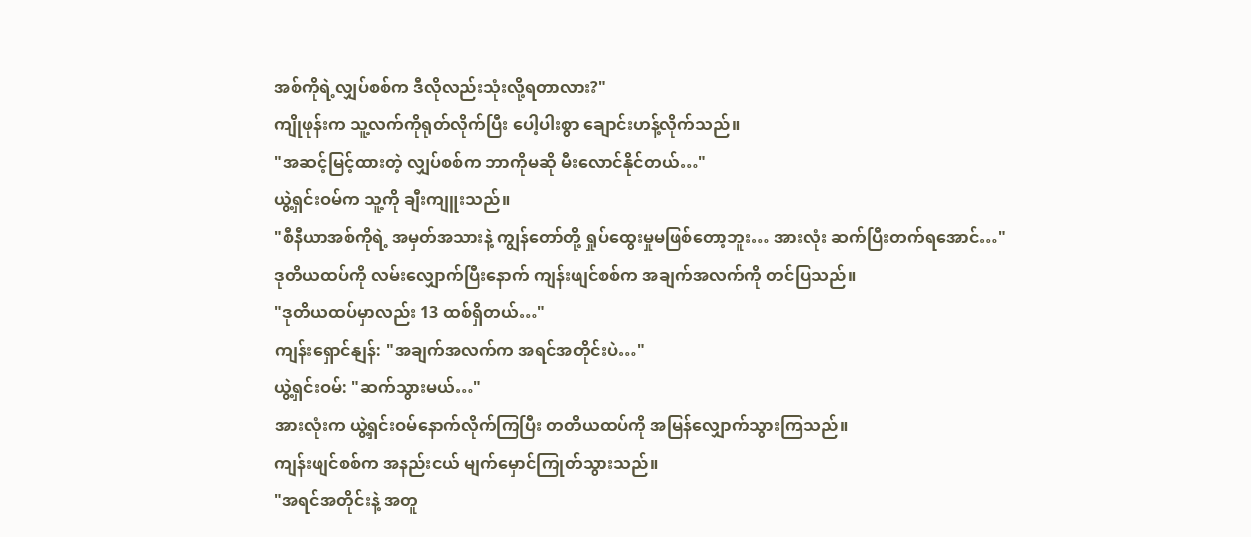အစ်ကိုရဲ့လျှပ်စစ်က ဒီလိုလည်းသုံးလို့ရတာလား?"
ကျိုဖုန်းက သူ့လက်ကိုရုတ်လိုက်ပြီး ပေါ့ပါးစွာ ချောင်းဟန့်လိုက်သည်။
"အဆင့်မြင့်ထားတဲ့ လျှပ်စစ်က ဘာကိုမဆို မီးလောင်နိုင်တယ်…"
ယွဲ့ရှင်းဝမ်က သူ့ကို ချီးကျူးသည်။
"စီနီယာအစ်ကိုရဲ့ အမှတ်အသားနဲ့ ကျွန်တော်တို့ ရှုပ်ထွေးမှုမဖြစ်တော့ဘူး… အားလုံး ဆက်ပြီးတက်ရအောင်…"
ဒုတိယထပ်ကို လမ်းလျှောက်ပြီးနောက် ကျန်းဖျင်စစ်က အချက်အလက်ကို တင်ပြသည်။
"ဒုတိယထပ်မှာလည်း 13 ထစ်ရှိတယ်…"
ကျန်းရှောင်နျန်: "အချက်အလက်က အရင်အတိုင်းပဲ…"
ယွဲ့ရှင်းဝမ်: "ဆက်သွားမယ်…"
အားလုံးက ယွဲ့ရှင်းဝမ်နောက်လိုက်ကြပြီး တတိယထပ်ကို အမြန်လျှောက်သွားကြသည်။
ကျန်းဖျင်စစ်က အနည်းငယ် မျက်မှောင်ကြုတ်သွားသည်။
"အရင်အတိုင်းနဲ့ အတူ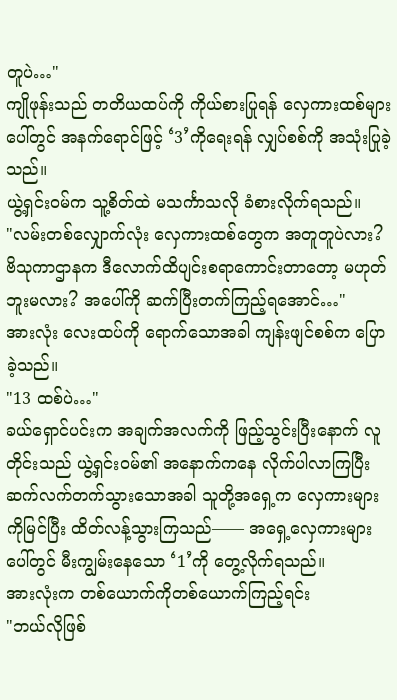တူပဲ…"
ကျိုဖုန်းသည် တတိယထပ်ကို ကိုယ်စားပြုရန် လှေကားထစ်များပေါ်တွင် အနက်ရောင်ဖြင့် ‘3’ကိုရေးရန် လျှပ်စစ်ကို အသုံးပြုခဲ့သည်။
ယွဲ့ရှင်းဝမ်က သူ့စိတ်ထဲ မသင်္ကာသလို ခံစားလိုက်ရသည်။
"လမ်းတစ်လျှောက်လုံး လှေကားထစ်တွေက အတူတူပဲလား? ဗိသုကာဌာနက ဒီလောက်ထိပျင်းစရာကောင်းတာတော့ မဟုတ်ဘူးမလား? အပေါ်ကို ဆက်ပြီးတက်ကြည့်ရအောင်…"
အားလုံး လေးထပ်ကို ရောက်သောအခါ ကျန်းဖျင်စစ်က ပြောခဲ့သည်။
"13 ထစ်ပဲ…"
ခယ်ရှောင်ပင်းက အချက်အလက်ကို ဖြည့်သွင်းပြီးနောက် လူတိုင်းသည် ယွဲ့ရှင်းဝမ်၏ အနောက်ကနေ လိုက်ပါလာကြပြီး ဆက်လက်တက်သွားသောအခါ သူတို့အရှေ့က လှေကားများကိုမြင်ပြီး ထိတ်လန့်သွားကြသည်—— အရှေ့လှေကားများပေါ်တွင် မီးကျွမ်းနေသော ‘1’ကို တွေ့လိုက်ရသည်။
အားလုံးက တစ်ယောက်ကိုတစ်ယောက်ကြည့်ရင်း
"ဘယ်လိုဖြစ်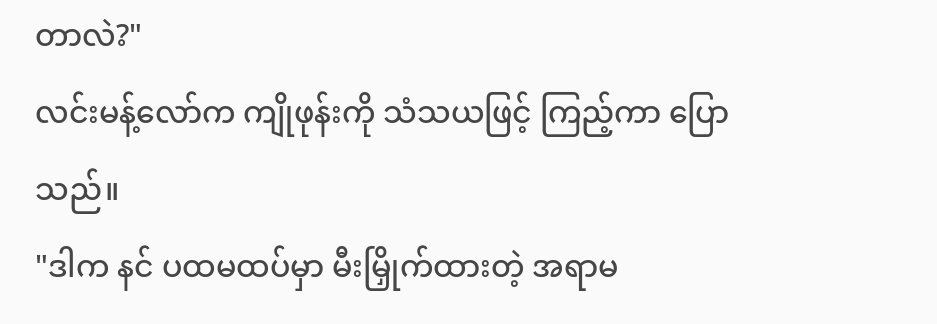တာလဲ?"
လင်းမန့်လော်က ကျိုဖုန်းကို သံသယဖြင့် ကြည့်ကာ ပြောသည်။
"ဒါက နင် ပထမထပ်မှာ မီးမြှိုက်ထားတဲ့ အရာမ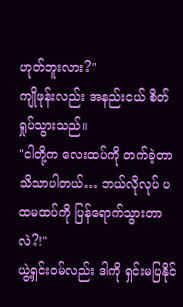ဟုတ်ဘူးလား?"
ကျိုဖုန်းလည်း အနည်းငယ် စိတ်ရှုပ်သွားသည်။
"ငါတို့က လေးထပ်ကို တက်ခဲ့တာ သိသာပါတယ်… ဘယ်လိုလုပ် ပထမထပ်ကို ပြန်ရောက်သွားတာလဲ?!"
ယွဲ့ရှင်းဝမ်လည်း ဒါကို ရှင်းမပြနိုင်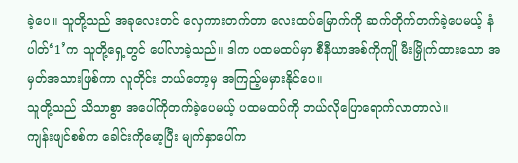ခဲ့ပေ။ သူတို့သည် အခုလေးတင် လှေကားတက်တာ လေးထပ်မြောက်ကို ဆက်တိုက်တက်ခဲ့ပေမယ့် နံပါတ်‘1’က သူတို့ရှေ့တွင် ပေါ်လာခဲ့သည်။ ဒါက ပထမထပ်မှာ စီနီယာအစ်ကိုကျို မီးမြှိုက်ထားသော အမှတ်အသားဖြစ်ကာ လူတိုင်း ဘယ်တော့မှ အကြည့်မမှားနိုင်ပေ။
သူတို့သည် သိသာစွာ အပေါ်ကိုတက်ခဲ့ပေမယ့် ပထမထပ်ကို ဘယ်လိုပြောရောက်လာတာလဲ။
ကျန်းဖျင်စစ်က ခေါင်းကိုမော့ပြီး မျက်နှာပေါ်က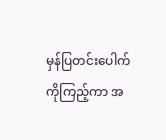မှန်ပြတင်းပေါက်ကိုကြည့်ကာ အ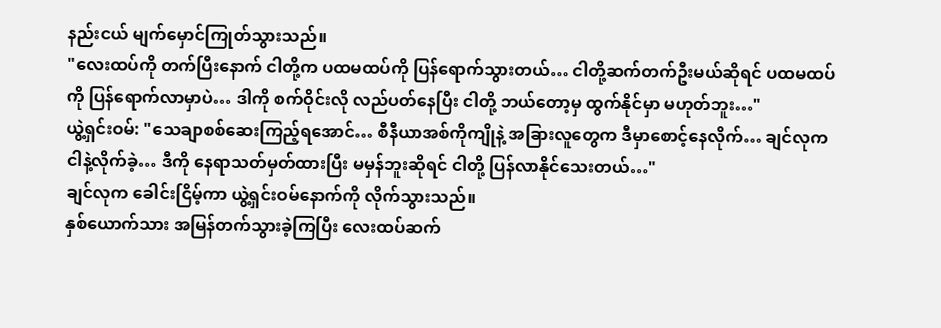နည်းငယ် မျက်မှောင်ကြုတ်သွားသည်။
"လေးထပ်ကို တက်ပြီးနောက် ငါတို့က ပထမထပ်ကို ပြန်ရောက်သွားတယ်… ငါတို့ဆက်တက်ဦးမယ်ဆိုရင် ပထမထပ်ကို ပြန်ရောက်လာမှာပဲ… ဒါကို စက်ဝိုင်းလို လည်ပတ်နေပြီး ငါတို့ ဘယ်တော့မှ ထွက်နိုင်မှာ မဟုတ်ဘူး…"
ယွဲ့ရှင်းဝမ်: "သေချာစစ်ဆေးကြည့်ရအောင်… စီနီယာအစ်ကိုကျိုနဲ့ အခြားလူတွေက ဒီမှာစောင့်နေလိုက်… ချင်လုက ငါနဲ့လိုက်ခဲ့… ဒီကို နေရာသတ်မှတ်ထားပြီး မမှန်ဘူးဆိုရင် ငါတို့ ပြန်လာနိုင်သေးတယ်…"
ချင်လုက ခေါင်းငြိမ့်ကာ ယွဲ့ရှင်းဝမ်နောက်ကို လိုက်သွားသည်။
နှစ်ယောက်သား အမြန်တက်သွားခဲ့ကြပြီး လေးထပ်ဆက်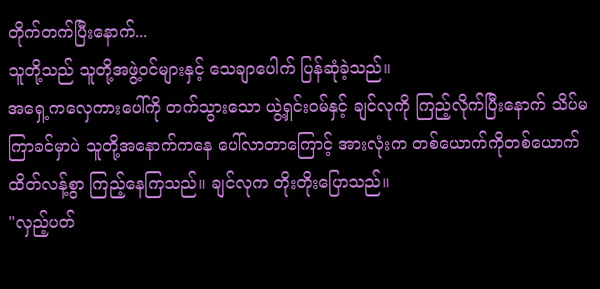တိုက်တက်ပြီးနောက်...
သူတို့သည် သူတို့အဖွဲ့ဝင်များနှင့် သေချာပေါက် ပြန်ဆုံခဲ့သည်။
အရှေ့ကလှေကားပေါ်ကို တက်သွားသော ယွဲ့ရှင်းဝမ်နှင့် ချင်လုကို ကြည့်လိုက်ပြီးနောက် သိပ်မကြာခင်မှာပဲ သူတို့အနောက်ကနေ ပေါ်လာတာကြောင့် အားလုံးက တစ်ယောက်ကိုတစ်ယောက် ထိတ်လန့်စွာ ကြည့်နေကြသည်။ ချင်လုက တိုးတိုးပြောသည်။
"လှည့်ပတ်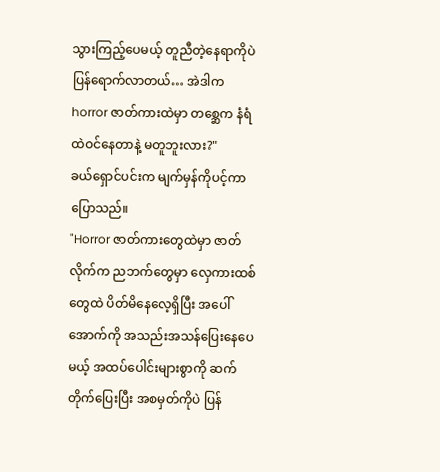သွားကြည့်ပေမယ့် တူညီတဲ့နေရာကိုပဲ ပြန်ရောက်လာတယ်… အဲဒါက horror ဇာတ်ကားထဲမှာ တစ္ဆေက နံရံထဲဝင်နေတာနဲ့ မတူဘူးလား?"
ခယ်ရှောင်ပင်းက မျက်မှန်ကိုပင့်ကာ ပြောသည်။
"Horror ဇာတ်ကားတွေထဲမှာ ဇာတ်လိုက်က ညဘက်တွေမှာ လှေကားထစ်တွေထဲ ပိတ်မိနေလေ့ရှိပြီး အပေါ်အောက်ကို အသည်းအသန်ပြေးနေပေမယ့် အထပ်ပေါင်းများစွာကို ဆက်တိုက်ပြေးပြီး အစမှတ်ကိုပဲ ပြန်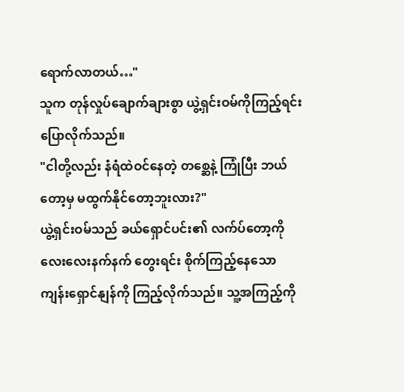ရောက်လာတယ်…"
သူက တုန်လှုပ်ချောက်ချားစွာ ယွဲ့ရှင်းဝမ်ကိုကြည့်ရင်း ပြောလိုက်သည်။
"ငါတို့လည်း နံရံထဲဝင်နေတဲ့ တစ္ဆေနဲ့ ကြုံပြီး ဘယ်တော့မှ မထွက်နိုင်တော့ဘူးလား?"
ယွဲ့ရှင်းဝမ်သည် ခယ်ရှောင်ပင်း၏ လက်ပ်တော့ကို လေးလေးနက်နက် တွေးရင်း စိုက်ကြည့်နေသော ကျန်းရှောင်နျန်ကို ကြည့်လိုက်သည်။ သူ့အကြည့်ကို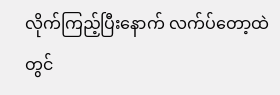လိုက်ကြည့်ပြီးနောက် လက်ပ်တော့ထဲတွင်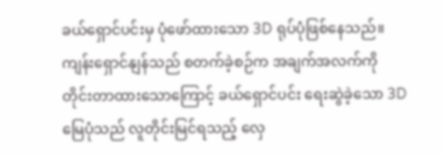ခယ်ရှောင်ပင်းမှ ပုံဖော်ထားသော 3D ရုပ်ပုံဖြစ်နေသည်။
ကျန်းရှောင်နျန်သည် စတက်ခဲ့စဉ်က အချက်အလက်ကို တိုင်းတာထားသောကြောင့် ခယ်ရှောင်ပင်း ရေးဆွဲခဲ့သော 3D မြေပုံသည် လူတိုင်းမြင်ရသည့် လှေ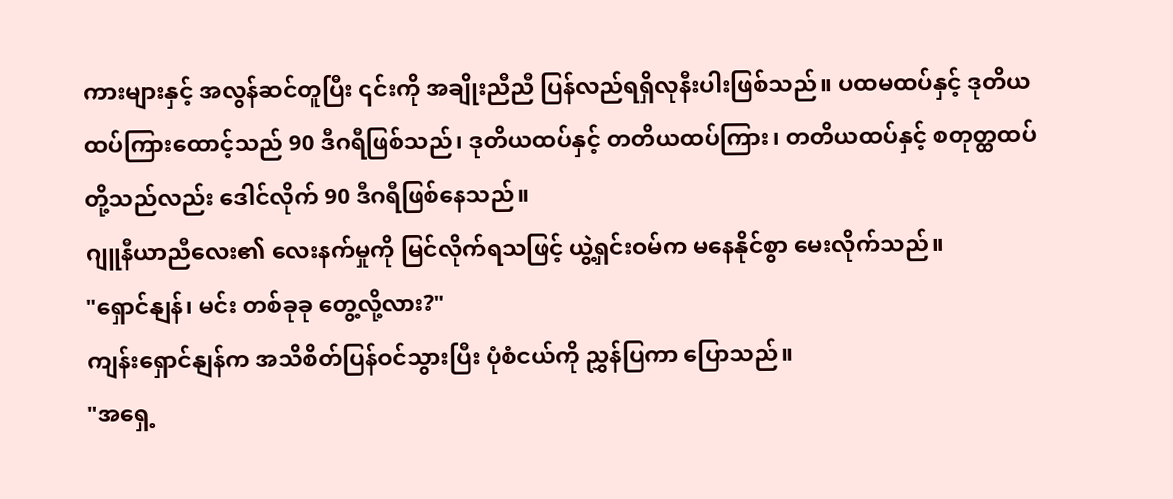ကားများနှင့် အလွန်ဆင်တူပြီး ၎င်းကို အချိုးညီညီ ပြန်လည်ရရှိလုနီးပါးဖြစ်သည်။ ပထမထပ်နှင့် ဒုတိယထပ်ကြားထောင့်သည် 90 ဒီဂရီဖြစ်သည်၊ ဒုတိယထပ်နှင့် တတိယထပ်ကြား၊ တတိယထပ်နှင့် စတုတ္ထထပ်တို့သည်လည်း ဒေါင်လိုက် 90 ဒီဂရီဖြစ်နေသည်။
ဂျူနီယာညီလေး၏ လေးနက်မှုကို မြင်လိုက်ရသဖြင့် ယွဲ့ရှင်းဝမ်က မနေနိုင်စွာ မေးလိုက်သည်။
"ရှောင်နျန်၊ မင်း တစ်ခုခု တွေ့လို့လား?"
ကျန်းရှောင်နျန်က အသိစိတ်ပြန်ဝင်သွားပြီး ပုံစံငယ်ကို ညွှန်ပြကာ ပြောသည်။
"အရှေ့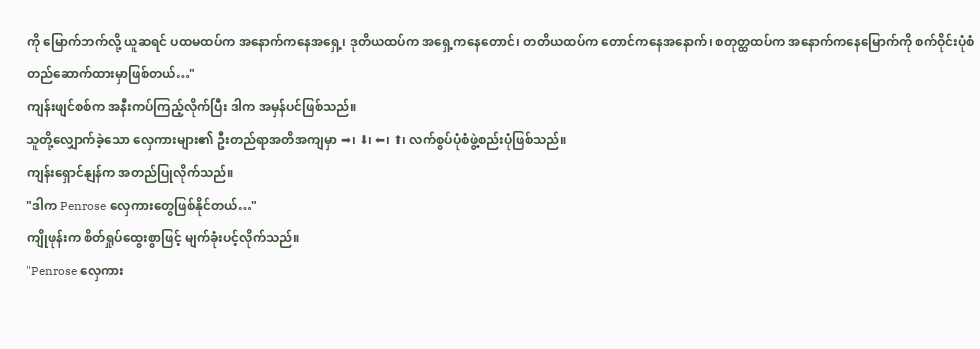ကို မြောက်ဘက်လို့ ယူဆရင် ပထမထပ်က အနောက်ကနေအရှေ့၊ ဒုတိယထပ်က အရှေ့ကနေတောင်၊ တတိယထပ်က တောင်ကနေအနောက်၊ စတုတ္ထထပ်က အနောက်ကနေမြောက်ကို စက်ဝိုင်းပုံစံ တည်ဆောက်ထားမှာဖြစ်တယ်…"
ကျန်းဖျင်စစ်က အနီးကပ်ကြည့်လိုက်ပြီး ဒါက အမှန်ပင်ဖြစ်သည်။
သူတို့လျှောက်ခဲ့သော လှေကားများ၏ ဦးတည်ရာအတိအကျမှာ ➡၊ ⬇၊ ⬅၊ ⬆၊ လက်စွပ်ပုံစံဖွဲ့စည်းပုံဖြစ်သည်။
ကျန်းရှောင်နျန်က အတည်ပြုလိုက်သည်။
"ဒါက Penrose လှေကားတွေဖြစ်နိုင်တယ်…"
ကျိုဖုန်းက စိတ်ရှုပ်ထွေးစွာဖြင့် မျက်ခုံးပင့်လိုက်သည်။
"Penrose လှေကား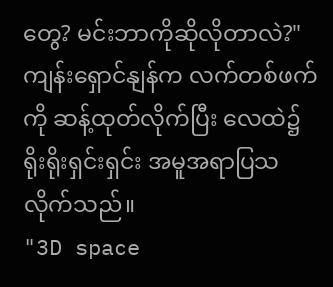တွေ? မင်းဘာကိုဆိုလိုတာလဲ?"
ကျန်းရှောင်နျန်က လက်တစ်ဖက်ကို ဆန့်ထုတ်လိုက်ပြီး လေထဲ၌ ရိုးရိုးရှင်းရှင်း အမူအရာပြသလိုက်သည်။
"3D space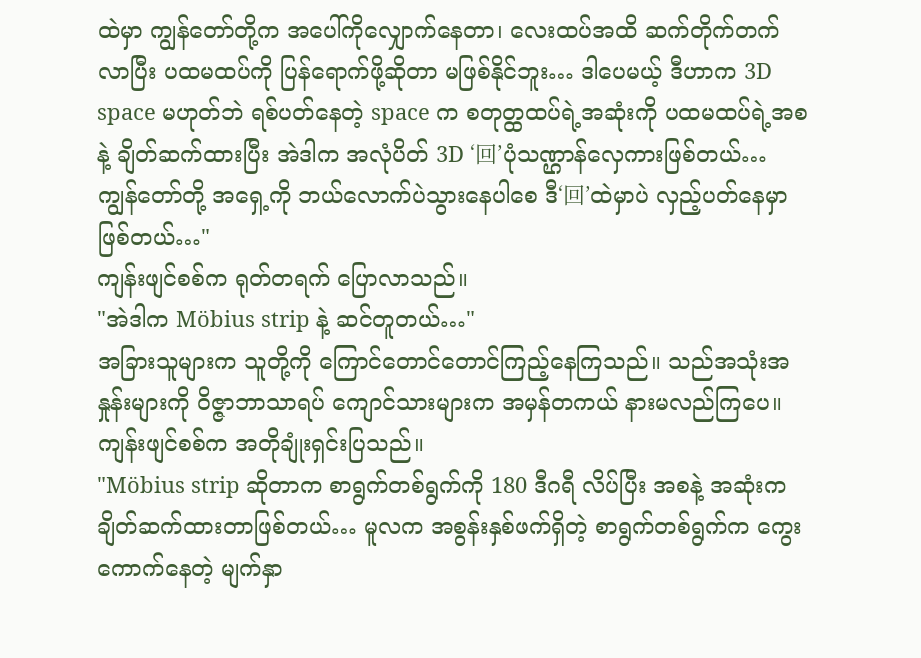ထဲမှာ ကျွန်တော်တို့က အပေါ်ကိုလျှောက်နေတာ၊ လေးထပ်အထိ ဆက်တိုက်တက်လာပြီး ပထမထပ်ကို ပြန်ရောက်ဖို့ဆိုတာ မဖြစ်နိုင်ဘူး… ဒါပေမယ့် ဒီဟာက 3D space မဟုတ်ဘဲ ရစ်ပတ်နေတဲ့ space က စတုတ္ထထပ်ရဲ့အဆုံးကို ပထမထပ်ရဲ့အစနဲ့ ချိတ်ဆက်ထားပြီး အဲဒါက အလုံပိတ် 3D ‘回’ပုံသဏ္ဌာန်လှေကားဖြစ်တယ်… ကျွန်တော်တို့ အရှေ့ကို ဘယ်လောက်ပဲသွားနေပါစေ ဒီ‘回’ထဲမှာပဲ လှည့်ပတ်နေမှာဖြစ်တယ်…"
ကျန်းဖျင်စစ်က ရုတ်တရက် ပြောလာသည်။
"အဲဒါက Möbius strip နဲ့ ဆင်တူတယ်…"
အခြားသူများက သူတို့ကို ကြောင်တောင်တောင်ကြည့်နေကြသည်။ သည်အသုံးအနှုန်းများကို ဝိဇ္ဇာဘာသာရပ် ကျောင်သားများက အမှန်တကယ် နားမလည်ကြပေ။
ကျန်းဖျင်စစ်က အတိုချုံးရှင်းပြသည်။
"Möbius strip ဆိုတာက စာရွက်တစ်ရွက်ကို 180 ဒီဂရီ လိပ်ပြီး အစနဲ့ အဆုံးက ချိတ်ဆက်ထားတာဖြစ်တယ်… မူလက အစွန်းနှစ်ဖက်ရှိတဲ့ စာရွက်တစ်ရွက်က ကွေးကောက်နေတဲ့ မျက်နှာ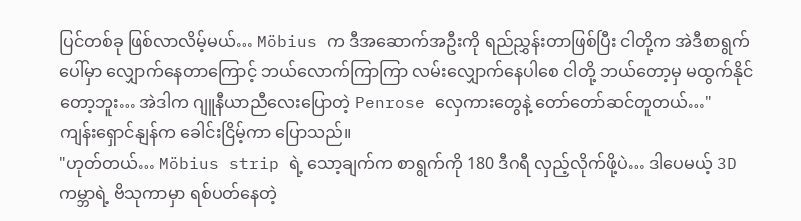ပြင်တစ်ခု ဖြစ်လာလိမ့်မယ်… Möbius က ဒီအဆောက်အဦးကို ရည်ညွှန်းတာဖြစ်ပြီး ငါတို့က အဲဒီစာရွက်ပေါ်မှာ လျှောက်နေတာကြောင့် ဘယ်လောက်ကြာကြာ လမ်းလျှောက်နေပါစေ ငါတို့ ဘယ်တော့မှ မထွက်နိုင်တော့ဘူး… အဲဒါက ဂျူနီယာညီလေးပြောတဲ့ Penrose လှေကားတွေနဲ့ တော်တော်ဆင်တူတယ်…"
ကျန်းရှောင်နျန်က ခေါင်းငြိမ့်ကာ ပြောသည်။
"ဟုတ်တယ်… Möbius strip ရဲ့ သော့ချက်က စာရွက်ကို 180 ဒီဂရီ လှည့်လိုက်ဖို့ပဲ… ဒါပေမယ့် 3D ကမ္ဘာရဲ့ ဗိသုကာမှာ ရစ်ပတ်နေတဲ့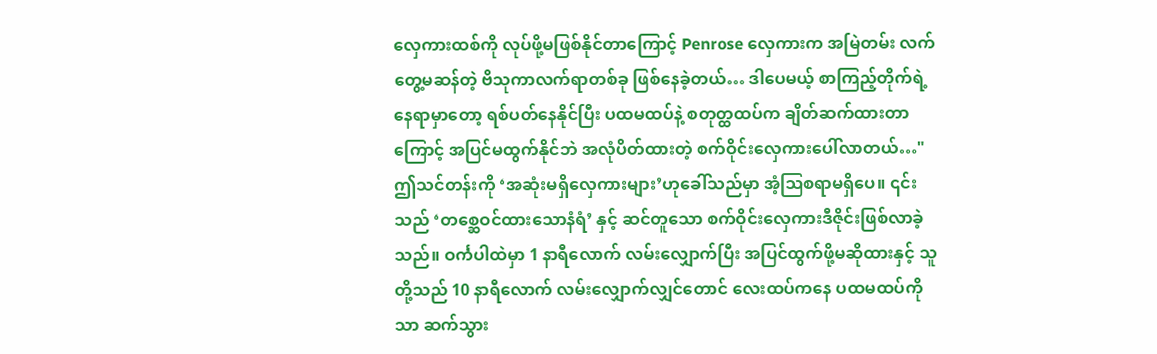လှေကားထစ်ကို လုပ်ဖို့မဖြစ်နိုင်တာကြောင့် Penrose လှေကားက အမြဲတမ်း လက်တွေ့မဆန်တဲ့ ဗိသုကာလက်ရာတစ်ခု ဖြစ်နေခဲ့တယ်… ဒါပေမယ့် စာကြည့်တိုက်ရဲ့ နေရာမှာတော့ ရစ်ပတ်နေနိုင်ပြီး ပထမထပ်နဲ့ စတုတ္ထထပ်က ချိတ်ဆက်ထားတာကြောင့် အပြင်မထွက်နိုင်ဘဲ အလုံပိတ်ထားတဲ့ စက်ဝိုင်းလှေကားပေါ်လာတယ်…"
ဤသင်တန်းကို ‘အဆုံးမရှိလှေကားများ’ဟုခေါ်သည်မှာ အံ့ဩစရာမရှိပေ။ ၎င်းသည် ‘တစ္ဆေဝင်ထားသောနံရံ’ နှင့် ဆင်တူသော စက်ဝိုင်းလှေကားဒီဇိုင်းဖြစ်လာခဲ့သည်။ ဝင်္ကပါထဲမှာ 1 နာရီလောက် လမ်းလျှောက်ပြီး အပြင်ထွက်ဖို့မဆိုထားနှင့် သူတို့သည် 10 နာရီလောက် လမ်းလျှောက်လျှင်တောင် လေးထပ်ကနေ ပထမထပ်ကိုသာ ဆက်သွား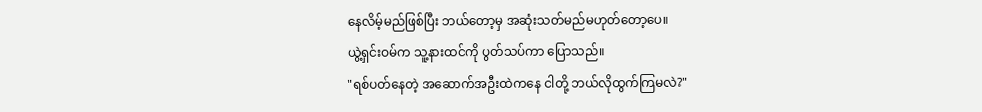နေလိမ့်မည်ဖြစ်ပြီး ဘယ်တော့မှ အဆုံးသတ်မည်မဟုတ်တော့ပေ။
ယွဲ့ရှင်းဝမ်က သူ့နားထင်ကို ပွတ်သပ်ကာ ပြောသည်။
"ရစ်ပတ်နေတဲ့ အဆောက်အဦးထဲကနေ ငါတို့ ဘယ်လိုထွက်ကြမလဲ?"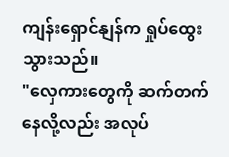ကျန်းရှောင်နျန်က ရှုပ်ထွေးသွားသည်။
"လှေကားတွေကို ဆက်တက်နေလို့လည်း အလုပ်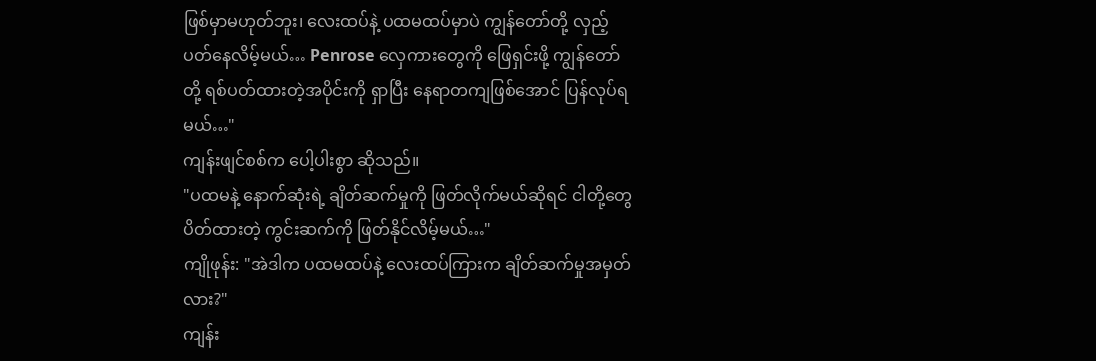ဖြစ်မှာမဟုတ်ဘူး၊ လေးထပ်နဲ့ ပထမထပ်မှာပဲ ကျွန်တော်တို့ လှည့်ပတ်နေလိမ့်မယ်… Penrose လှေကားတွေကို ဖြေရှင်းဖို့ ကျွန်တော်တို့ ရစ်ပတ်ထားတဲ့အပိုင်းကို ရှာပြီး နေရာတကျဖြစ်အောင် ပြန်လုပ်ရမယ်…"
ကျန်းဖျင်စစ်က ပေါ့ပါးစွာ ဆိုသည်။
"ပထမနဲ့ နောက်ဆုံးရဲ့ ချိတ်ဆက်မှုကို ဖြတ်လိုက်မယ်ဆိုရင် ငါတို့တွေ ပိတ်ထားတဲ့ ကွင်းဆက်ကို ဖြတ်နိုင်လိမ့်မယ်…"
ကျိုဖုန်း: "အဲဒါက ပထမထပ်နဲ့ လေးထပ်ကြားက ချိတ်ဆက်မှုအမှတ်လား?"
ကျန်း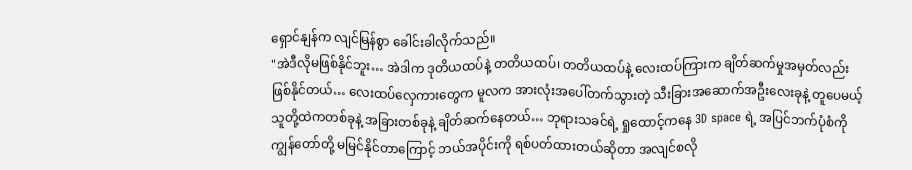ရှောင်နျန်က လျင်မြန်စွာ ခေါင်းခါလိုက်သည်။
"အဲဒီလိုမဖြစ်နိုင်ဘူး… အဲဒါက ဒုတိယထပ်နဲ့ တတိယထပ်၊ တတိယထပ်နဲ့ လေးထပ်ကြားက ချိတ်ဆက်မှုအမှတ်လည်း ဖြစ်နိုင်တယ်… လေးထပ်လှေကားတွေက မူလက အားလုံးအပေါ်တက်သွားတဲ့ သီးခြားအဆောက်အဦးလေးခုနဲ့ တူပေမယ့် သူတို့ထဲကတစ်ခုနဲ့ အခြားတစ်ခုနဲ့ ချိတ်ဆက်နေတယ်… ဘုရားသခင်ရဲ့ ရှုထောင့်ကနေ 3D space ရဲ့ အပြင်ဘက်ပုံစံကို ကျွန်တော်တို့ မမြင်နိုင်တာကြောင့် ဘယ်အပိုင်းကို ရစ်ပတ်ထားတယ်ဆိုတာ အလျင်စလို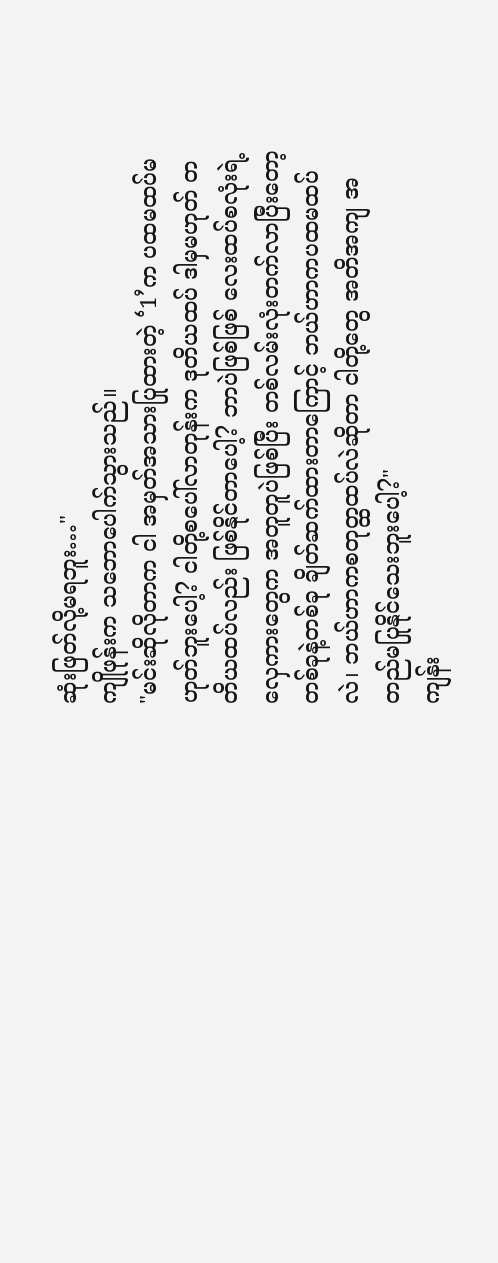ဆုံးဖြတ်လို့မရဘူး…"
ကျိုဖုန်းက သဘောပေါက်သွားသည်။
"မင်းဆိုလိုတာက ငါ အမှတ်အသားပြုထားတဲ့ ‘1’က ပထမထပ်မဟုတ်ဘူးပေါ့? ငါတို့စပေါ်လာတုန်းက ဒုတိယထပ် ဒါမှမဟုတ် တတိယထပ်လည်း ဖြစ်နိုင်တာပေါ့? ဘာပဲဖြစ်ဖြစ် လေးထပ်စလုံးရဲ့ လှေကားတွေက အတူတူပဲဖြစ်ပြီး တစ်လမ်းလုံးတက်လာပြီးတော့ တစ်ခုနဲ့တစ်ခု ချိတ်ဆက်ထားတာကြောင့် ဘယ်ဟာကပထမထပ်လဲ၊ ဘယ်ဟာကစတုတ္ထထပ်လဲဆိုတာ ငါတို့တွေ အတိအကျ အတည်မပြုနိုင်သေးဘူးပေါ့?"
ကျန်း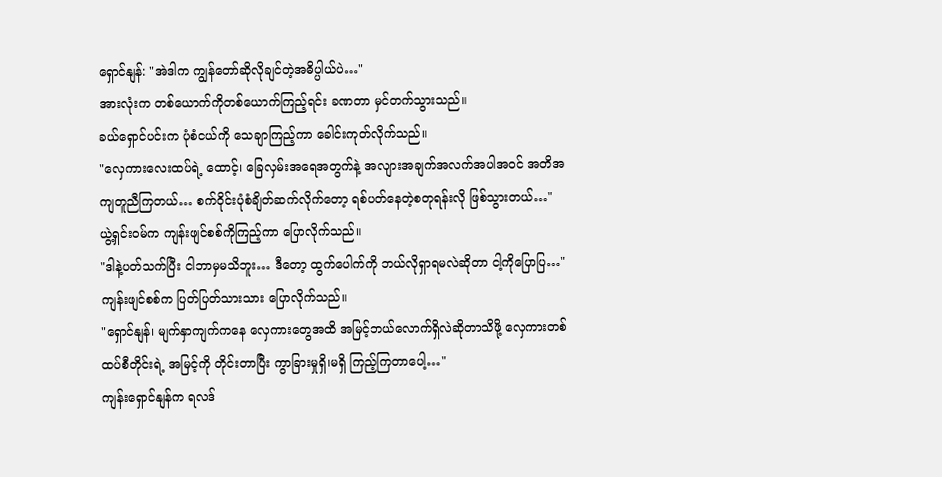ရှောင်နျန်: "အဲဒါက ကျွန်တော်ဆိုလိုချင်တဲ့အဓိပ္ပါယ်ပဲ…"
အားလုံးက တစ်ယောက်ကိုတစ်ယောက်ကြည့်ရင်း ခဏတာ မှင်တက်သွားသည်။
ခယ်ရှောင်ပင်းက ပုံစံငယ်ကို သေချာကြည့်ကာ ခေါင်းကုတ်လိုက်သည်။
"လှေကားလေးထပ်ရဲ့ ထောင့်၊ ခြေလှမ်းအရေအတွက်နဲ့ အလျားအချက်အလက်အပါအဝင် အတိအကျတူညီကြတယ်… စက်ဝိုင်းပုံစံချိတ်ဆက်လိုက်တော့ ရစ်ပတ်နေတဲ့စတုရန်းလို ဖြစ်သွားတယ်…"
ယွဲ့ရှင်းဝမ်က ကျန်းဖျင်စစ်ကိုကြည့်ကာ ပြောလိုက်သည်။
"ဒါနဲ့ပတ်သက်ပြီး ငါဘာမှမသိဘူး… ဒီတော့ ထွက်ပေါက်ကို ဘယ်လိုရှာရမလဲဆိုတာ ငါ့ကိုပြောပြ…"
ကျန်းဖျင်စစ်က ပြတ်ပြတ်သားသား ပြောလိုက်သည်။
"ရှောင်နျန်၊ မျက်နှာကျက်ကနေ လှေကားတွေအထိ အမြင့်ဘယ်လောက်ရှိလဲဆိုတာသိဖို့ လှေကားတစ်ထပ်စီတိုင်းရဲ့ အမြင့်ကို တိုင်းတာပြီး ကွာခြားမှုရှိ၊မရှိ ကြည့်ကြတာပေါ့…"
ကျန်းရှောင်နျန်က ရလဒ်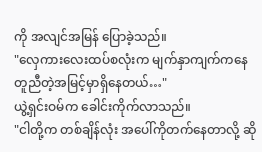ကို အလျင်အမြန် ပြောခဲ့သည်။
"လှေကားလေးထပ်စလုံးက မျက်နှာကျက်ကနေ တူညီတဲ့အမြင့်မှာရှိနေတယ်…"
ယွဲ့ရှင်းဝမ်က ခေါင်းကိုက်လာသည်။
"ငါတို့က တစ်ချိန်လုံး အပေါ်ကိုတက်နေတာလို့ ဆို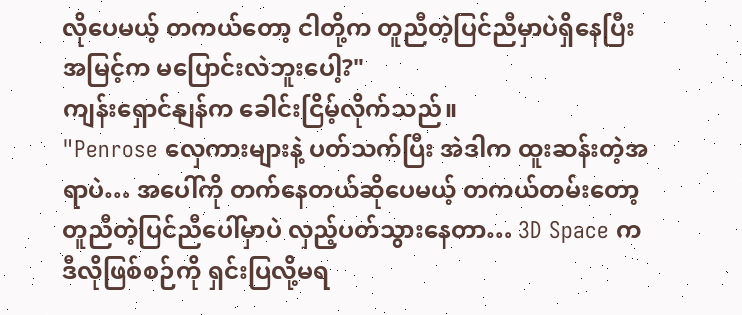လိုပေမယ့် တကယ်တော့ ငါတို့က တူညီတဲ့ပြင်ညီမှာပဲရှိနေပြီး အမြင့်က မပြောင်းလဲဘူးပေါ့?"
ကျန်းရှောင်နျန်က ခေါင်းငြိမ့်လိုက်သည်။
"Penrose လှေကားများနဲ့ ပတ်သက်ပြီး အဲဒါက ထူးဆန်းတဲ့အရာပဲ… အပေါ်ကို တက်နေတယ်ဆိုပေမယ့် တကယ်တမ်းတော့ တူညီတဲ့ပြင်ညီပေါ်မှာပဲ လှည့်ပတ်သွားနေတာ… 3D Space က ဒီလိုဖြစ်စဉ်ကို ရှင်းပြလို့မရ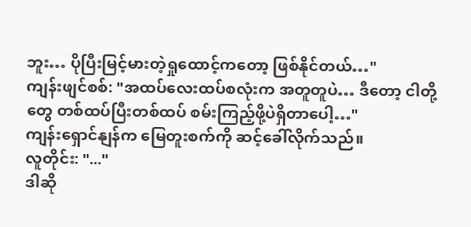ဘူး… ပိုပြီးမြင့်မားတဲ့ရှုထောင့်ကတော့ ဖြစ်နိုင်တယ်…"
ကျန်းဖျင်စစ်: "အထပ်လေးထပ်စလုံးက အတူတူပဲ… ဒီတော့ ငါတို့တွေ တစ်ထပ်ပြီးတစ်ထပ် စမ်းကြည့်ဖို့ပဲရှိတာပေါ့…"
ကျန်းရှောင်နျန်က မြေတူးစက်ကို ဆင့်ခေါ်လိုက်သည်။
လူတိုင်း: "..."
ဒါဆို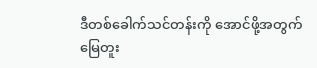ဒီတစ်ခေါက်သင်တန်းကို အောင်ဖို့အတွက် မြေတူး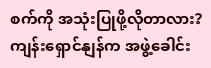စက်ကို အသုံးပြုဖို့လိုတာလား?
ကျန်းရှောင်နျန်က အဖွဲ့ခေါင်း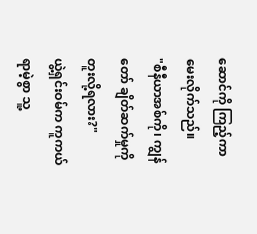ဆောင်ကို ကြည့်ကာ မေးလိုက်သည်။
"စီနီယာအစ်ကို၊ ကျွန်တော် ချိတ်ဆက်မှုကို တူးလို့ရလား?"
ယွဲ့ရှင်းဝမ်က ကူကယ်ရာမဲ့စွာ သူ့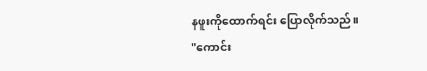နဖူးကိုထောက်ရင်း ပြောလိုက်သည်။
"ကောင်း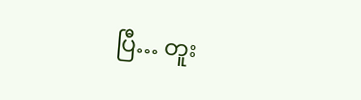ပြီ… တူး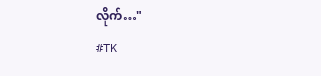လိုက်…"
#TK